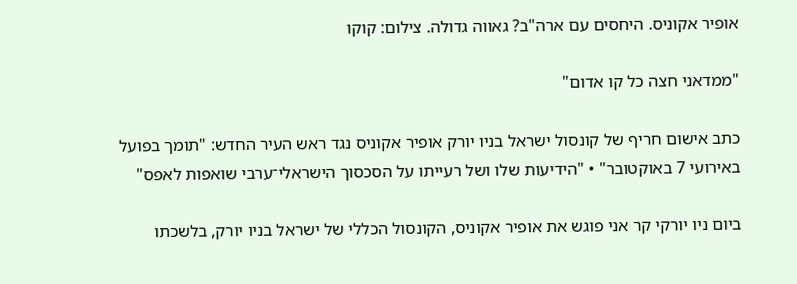אופיר אקוניס. היחסים עם ארה"ב? גאווה גדולה. צילום: קוקו

"ממדאני חצה כל קו אדום"

כתב אישום חריף של קונסול ישראל בניו יורק אופיר אקוניס נגד ראש העיר החדש: "תומך בפועל באירועי 7 באוקטובר" • "הידיעות שלו ושל רעייתו על הסכסוך הישראלי־ערבי שואפות לאפס"

ביום ניו יורקי קר אני פוגש את אופיר אקוניס, הקונסול הכללי של ישראל בניו יורק, בלשכתו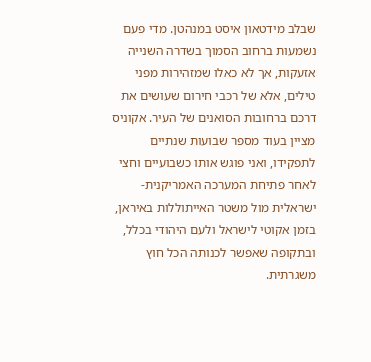שבלב מידטאון איסט במנהטן. מדי פעם נשמעות ברחוב הסמוך בשדרה השנייה אזעקות, אך לא כאלו שמזהירות מפני טילים, אלא של רכבי חירום שעושים את דרכם ברחובות הסואנים של העיר. אקוניס מציין בעוד מספר שבועות שנתיים לתפקידו, ואני פוגש אותו כשבועיים וחצי לאחר פתיחת המערכה האמריקנית-ישראלית מול משטר האייתוללות באיראן, בזמן אקוטי לישראל ולעם היהודי בכלל, ובתקופה שאפשר לכנותה הכל חוץ משגרתית.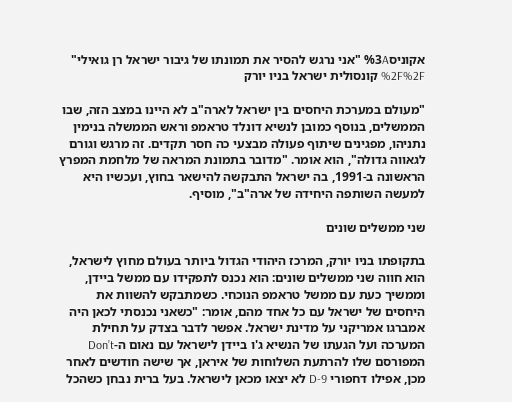אקוניס%3A "אני נרגש להסיר את תמונתו של גיבור ישראל רן גואילי" %2F%2F קונסולית ישראל בניו יורק

"מעולם במערכת היחסים בין ישראל לארה"ב לא היינו במצב הזה, שבו הממשלים, בנוסף כמובן לנשיא דונלד טראמפ וראש הממשלה בנימין נתניהו, מפגינים שיתוף פעולה מבצעי כה חסר תקדים. זה מרגש וגורם לגאווה גדולה", הוא אומר. "מדובר בתמונת המראה של מלחמת המפרץ הראשונה ב-1991, בה ישראל התבקשה להישאר בחוץ, ועכשיו היא למעשה השותפה היחידה של ארה"ב", מוסיף.

שני ממשלים שונים

בתקופתו בניו יורק, המרכז היהודי הגדול ביותר בעולם מחוץ לישראל, הוא חווה שני ממשלים שונים: הוא נכנס לתפקידו עם ממשל ביידן, וממשיך כעת עם ממשל טראמפ הנוכחי. כשמתבקש להשוות את היחסים של ישראל עם כל אחד מהם, אומר: "כשאני נכנסתי לכאן היה אמברגו אמריקני על מדינת ישראל. אפשר לדבר בצדק על תחילת המערכה ועל הגעתו של הנשיא ג'ו ביידן לישראל עם נאום ה-Don’t המפורסם שלו להרתעת השלוחות של איראן, אך שישה חודשים לאחר מכן, אפילו דחפורי D-9 לא יצאו מכאן לישראל. בעל ברית נבחן כשהכל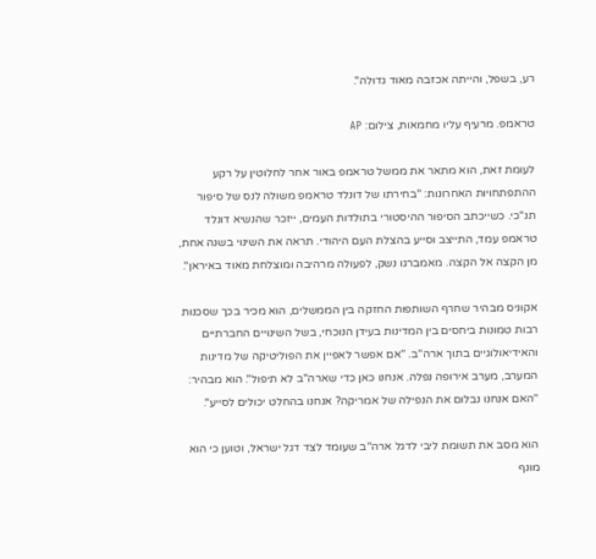רע, בשפל, והייתה אכזבה מאוד גדולה".

טראמפ. מרעיף עליו מחמאות, צילום: AP

לעומת זאת, הוא מתאר את ממשל טראמפ באור אחר לחלוטין על רקע ההתפתחויות האחרונות: "בחירתו של דונלד טראמפ משולה לנס של סיפור תנ"כי. כשייכתב הסיפור ההיסטורי בתולדות העמים, ייזכר שהנשיא דונלד טראמפ עמד, התייצב וסייע בהצלת העם היהודי. תראה את השינוי בשנה אחת, מן הקצה אל הקצה. מאמברגו נשק, לפעולה מרהיבה ומוצלחת מאוד באיראן".

אקוניס מבהיר שחרף השותפות החזקה בין הממשלים, הוא מכיר בכך שסכנות רבות טמונות ביחסים בין המדינות בעידן הנוכחי, בשל השינויים החברתיים והאידיאולוגיים בתוך ארה"ב. "אם אפשר לאפיין את הפוליטיקה של מדינות המערב, מערב אירופה נפלה. אנחנו כאן כדי שארה"ב לא תיפול". הוא מבהיר: "האם אנחנו נבלום את הנפילה של אמריקה? אנחנו בהחלט יכולים לסייע".

הוא מסב את תשומת ליבי לדגל ארה"ב שעומד לצד דגל ישראל, וטוען כי הוא מונף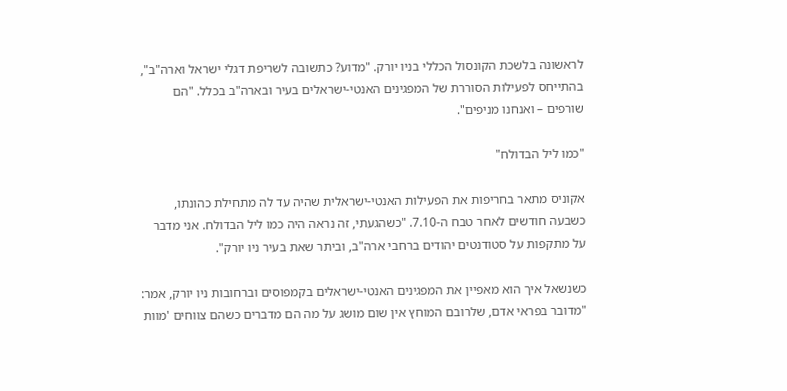לראשונה בלשכת הקונסול הכללי בניו יורק. "מדוע? כתשובה לשריפת דגלי ישראל וארה"ב", בהתייחס לפעילות הסוררת של המפגינים האנטי-ישראלים בעיר ובארה"ב בכלל. "הם שורפים – ואנחנו מניפים".

"כמו ליל הבדולח"

אקוניס מתאר בחריפות את הפעילות האנטי-ישראלית שהיה עד לה מתחילת כהונתו, כשבעה חודשים לאחר טבח ה-7.10. "כשהגעתי, זה נראה היה כמו ליל הבדולח. אני מדבר על מתקפות על סטודנטים יהודים ברחבי ארה"ב, וביתר שאת בעיר ניו יורק".

כשנשאל איך הוא מאפיין את המפגינים האנטי-ישראלים בקמפוסים וברחובות ניו יורק, אמר: "מדובר בפראי אדם, שלרובם המוחץ אין שום מושג על מה הם מדברים כשהם צווחים 'מוות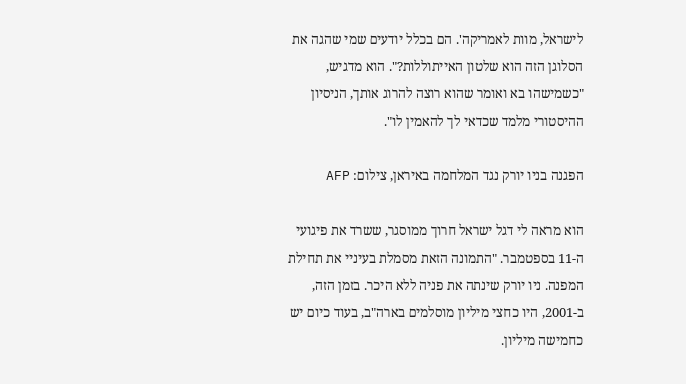לישראל, מוות לאמריקה'. הם בכלל יודעים שמי שהגה את הסלוגן הזה הוא שלטון האייתוללות?". הוא מדגיש, "כשמישהו בא ואומר שהוא רוצה להרוג אותך, הניסיון ההיסטורי מלמד שכדאי לך להאמין לו".

הפגנה בניו יורק נגד המלחמה באיראן, צילום: AFP

הוא מראה לי דגל ישראל חרוך ממוסגר, ששרד את פיגועי ה-11 בספטמבר. "התמונה הזאת מסמלת בעיניי את תחילת המפנה. ניו יורק שינתה את פניה ללא היכר. בזמן הזה, ב-2001, היו כחצי מיליון מוסלמים בארה"ב, בעוד כיום יש כחמישה מיליון.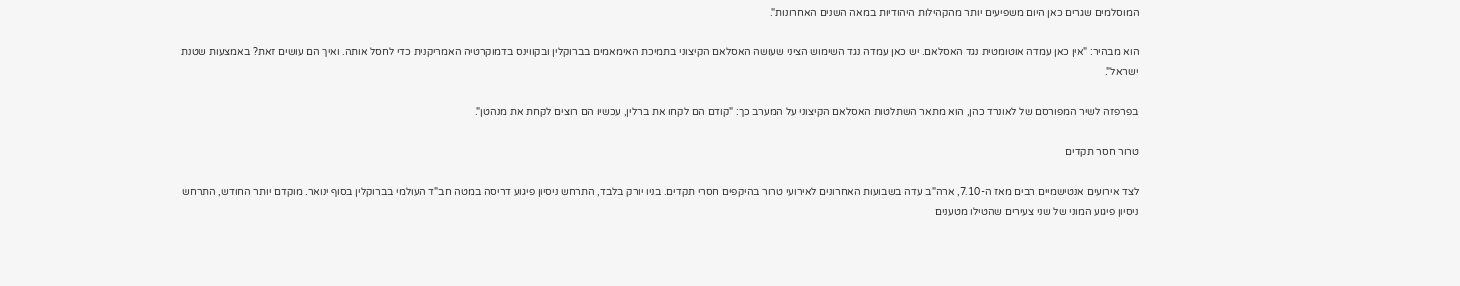המוסלמים שגרים כאן היום משפיעים יותר מהקהילות היהודיות במאה השנים האחרונות".

הוא מבהיר: "אין כאן עמדה אוטומטית נגד האסלאם. יש כאן עמדה נגד השימוש הציני שעושה האסלאם הקיצוני בתמיכת האימאמים בברוקלין ובקווינס בדמוקרטיה האמריקנית כדי לחסל אותה. ואיך הם עושים זאת? באמצעות שטנת ישראל".

בפרפזה לשיר המפורסם של לאונרד כהן, הוא מתאר השתלטות האסלאם הקיצוני על המערב כך: "קודם הם לקחו את ברלין, עכשיו הם רוצים לקחת את מנהטן".

טרור חסר תקדים

לצד אירועים אנטישמיים רבים מאז ה-7.10, ארה"ב עדה בשבועות האחרונים לאירועי טרור בהיקפים חסרי תקדים. בניו יורק בלבד, התרחש ניסיון פיגוע דריסה במטה חב"ד העולמי בברוקלין בסוף ינואר. מוקדם יותר החודש, התרחש ניסיון פיגוע המוני של שני צעירים שהטילו מטענים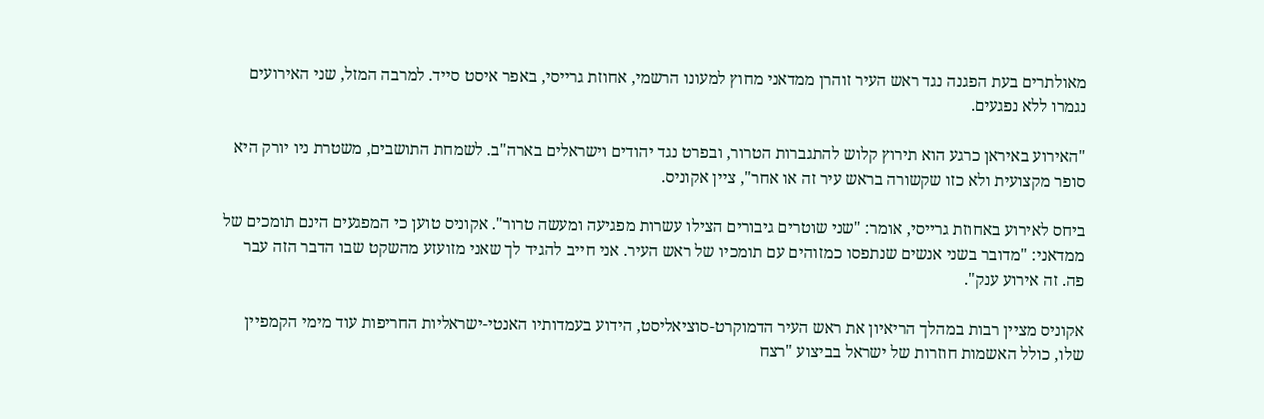מאולתרים בעת הפגנה נגד ראש העיר זוהרן ממדאני מחוץ למעונו הרשמי, אחוזת גרייסי, באפר איסט סייד. למרבה המזל, שני האירועים נגמרו ללא נפגעים.

"האירוע באיראן כרגע הוא תירוץ קלוש להתגברות הטרור, ובפרט נגד יהודים וישראלים בארה"ב. לשמחת התושבים, משטרת ניו יורק היא סופר מקצועית ולא כזו שקשורה בראש עיר זה או אחר", ציין אקוניס.

ביחס לאירוע באחוזת גרייסי, אומר: "שני שוטרים גיבורים הצילו עשרות מפגיעה ומעשה טרור". אקוניס טוען כי המפגעים הינם תומכים של ממדאני: "מדובר בשני אנשים שנתפסו כמזוהים עם תומכיו של ראש העיר. אני חייב להגיד לך שאני מזועזע מהשקט שבו הדבר הזה עבר פה. זה אירוע ענק".

אקוניס מציין רבות במהלך הריאיון את ראש העיר הדמוקרט-סוציאליסט, הידוע בעמדותיו האנטי-ישראליות החריפות עוד מימי הקמפיין שלו, כולל האשמות חוזרות של ישראל בביצוע "רצח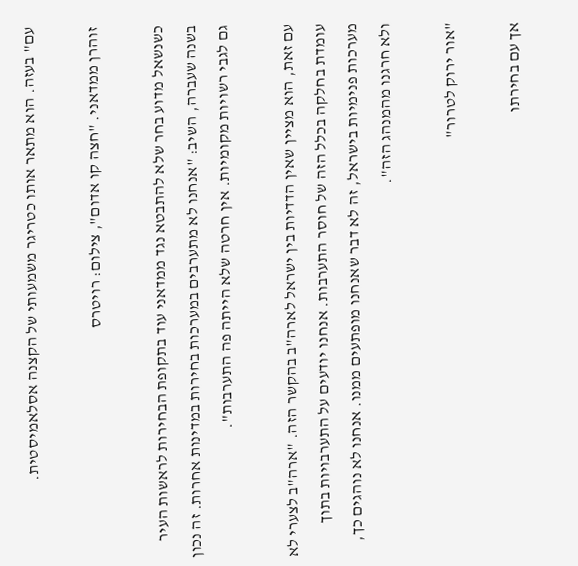עם" בעזה. הוא מתאר אותו כטריגר משמעותי של הקצנה אסלאמיסטית.

זוהרן ממדאני. "חצה קו אדום", צילום: רויטרס

כשנשאל מדוע בחר שלא להתבטא נגד ממדאני עוד בתקופת הבחירות לראשות העיר בשנה שעברה, השיב: "אנחנו לא מתערבים במערכות בחירות במדינות אחרות. זה נכון גם לגבי רשויות מקומיות. אין חרטה שלא הייתה פה התערבות".

עם זאת, הוא מציין שאין הדדיות בין ישראל לארה"ב בהקשר הזה. "ארה"ב לצערי לא עומדת בחלקה בכלל הזה של חוסר התערבות. אנחנו יודעים על התערבויות בתוך מערכות פנימיות בישראל, זה לא דבר שאנחנו מופתעים ממנו. אנחנו לא נוהגים כך, ולא חרגנו מהמנהג הזה".

"אור ירוק לטרור"

אך עם בחירתו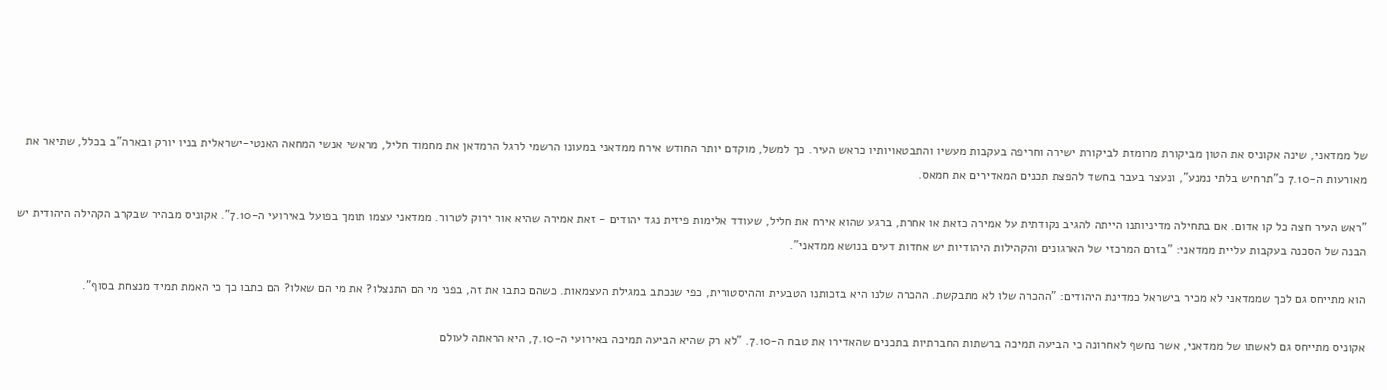של ממדאני, שינה אקוניס את הטון מביקורת מרומזת לביקורת ישירה וחריפה בעקבות מעשיו והתבטאויותיו כראש העיר. כך למשל, מוקדם יותר החודש אירח ממדאני במעונו הרשמי לרגל הרמדאן את מחמוד חליל, מראשי אנשי המחאה האנטי-ישראלית בניו יורק ובארה"ב בכלל, שתיאר את מאורעות ה-7.10 כ"תרחיש בלתי נמנע", ונעצר בעבר בחשד להפצת תכנים המאדירים את חמאס.

"ראש העיר חצה כל קו אדום. אם בתחילה מדיניותנו הייתה להגיב נקודתית על אמירה כזאת או אחרת, ברגע שהוא אירח את חליל, שעודד אלימות פיזית נגד יהודים - זאת אמירה שהיא אור ירוק לטרור. ממדאני עצמו תומך בפועל באירועי ה-7.10". אקוניס מבהיר שבקרב הקהילה היהודית יש הבנה של הסכנה בעקבות עליית ממדאני: "בזרם המרכזי של הארגונים והקהילות היהודיות יש אחדות דעים בנושא ממדאני".

הוא מתייחס גם לכך שממדאני לא מכיר בישראל כמדינת היהודים: "ההכרה שלו לא מתבקשת. ההכרה שלנו היא בזכותנו הטבעית וההיסטורית, כפי שנכתב במגילת העצמאות. כשהם כתבו את זה, בפני מי הם התנצלו? את מי הם שאלו? הם כתבו כך כי האמת תמיד מנצחת בסוף".

אקוניס מתייחס גם לאשתו של ממדאני, אשר נחשף לאחרונה כי הביעה תמיכה ברשתות החברתיות בתכנים שהאדירו את טבח ה-7.10. "לא רק שהיא הביעה תמיכה באירועי ה-7.10, היא הראתה לעולם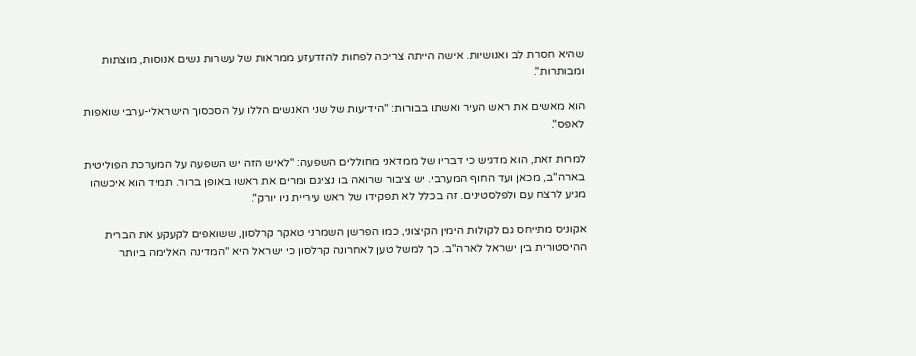שהיא חסרת לב ואנושיות. אישה הייתה צריכה לפחות להזדעזע ממראות של עשרות נשים אנוסות, מוצתות ומבותרות".

הוא מאשים את ראש העיר ואשתו בבורות: "הידיעות של שני האנשים הללו על הסכסוך הישראלי-ערבי שואפות לאפס".

למרות זאת, הוא מדגיש כי דבריו של ממדאני מחוללים השפעה: "לאיש הזה יש השפעה על המערכת הפוליטית בארה"ב, מכאן ועד החוף המערבי. יש ציבור שרואה בו נציגם ומרים את ראשו באופן ברור. תמיד הוא איכשהו מגיע לרצח עם ולפלסטינים. זה בכלל לא תפקידו של ראש עיריית ניו יורק".

אקוניס מתייחס גם לקולות הימין הקיצוני, כמו הפרשן השמרני טאקר קרלסון, ששואפים לקעקע את הברית ההיסטורית בין ישראל לארה"ב. כך למשל טען לאחרונה קרלסון כי ישראל היא "המדינה האלימה ביותר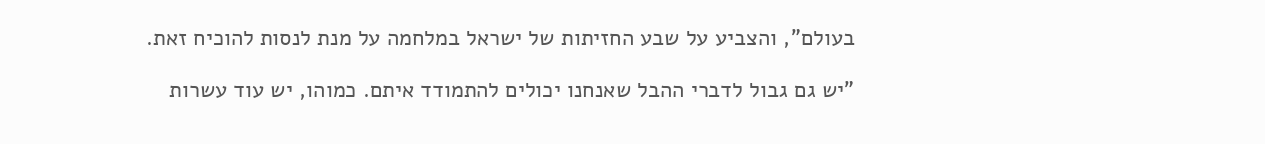בעולם", והצביע על שבע החזיתות של ישראל במלחמה על מנת לנסות להוכיח זאת.

"יש גם גבול לדברי ההבל שאנחנו יכולים להתמודד איתם. כמוהו, יש עוד עשרות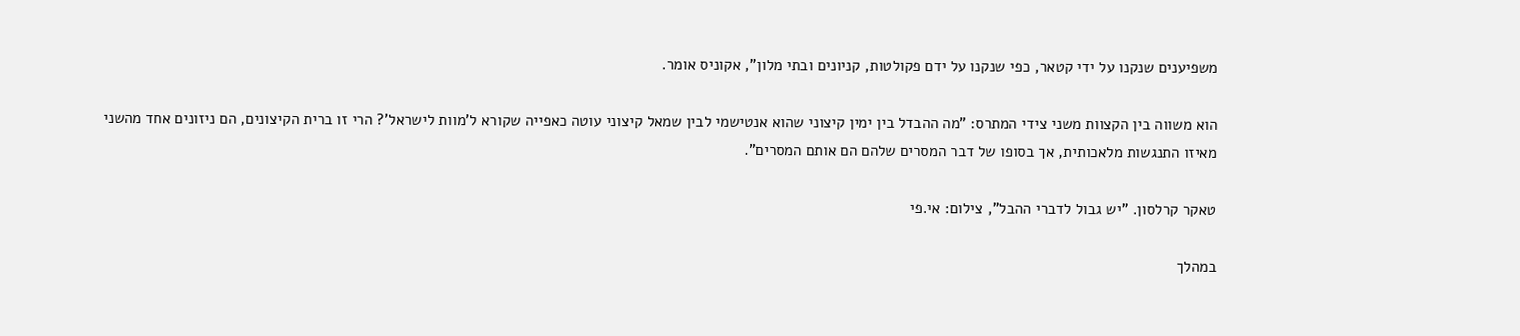משפיענים שנקנו על ידי קטאר, כפי שנקנו על ידם פקולטות, קניונים ובתי מלון", אקוניס אומר.

הוא משווה בין הקצוות משני צידי המתרס: "מה ההבדל בין ימין קיצוני שהוא אנטישמי לבין שמאל קיצוני עוטה כאפייה שקורא ל'מוות לישראל'? הרי זו ברית הקיצונים, הם ניזונים אחד מהשני מאיזו התנגשות מלאכותית, אך בסופו של דבר המסרים שלהם הם אותם המסרים".

טאקר קרלסון. "יש גבול לדברי ההבל", צילום: אי.פי

במהלך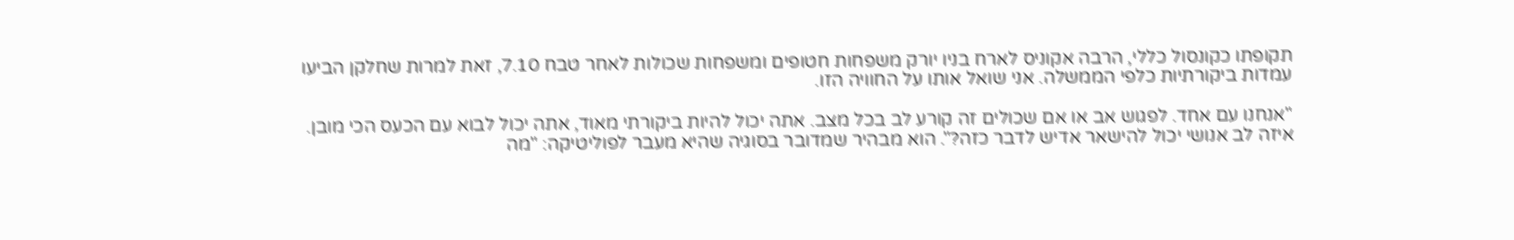תקופתו כקונסול כללי, הרבה אקוניס לארח בניו יורק משפחות חטופים ומשפחות שכולות לאחר טבח 7.10, זאת למרות שחלקן הביעו עמדות ביקורתיות כלפי הממשלה. אני שואל אותו על החוויה הזו.

"אנחנו עם אחד. לפגוש אב או אם שכולים זה קורע לב בכל מצב. אתה יכול להיות ביקורתי מאוד, אתה יכול לבוא עם הכעס הכי מובן. איזה לב אנושי יכול להישאר אדיש לדבר כזה?". הוא מבהיר שמדובר בסוגיה שהיא מעבר לפוליטיקה: "מה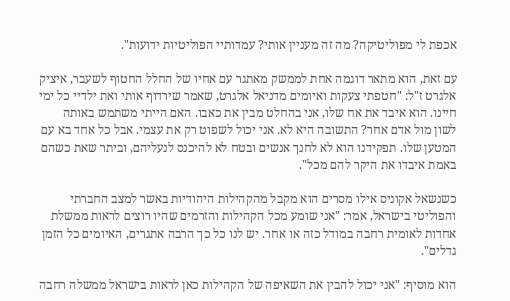אכפת לי מפוליטיקה? מה זה מעניין אותי? עמדותיי הפוליטיות ידועות".

עם זאת, הוא מתאר דוגמה אחת לממשק מאתגר עם אחיו של החלל החטוף לשעבר, איציק אלגרט ז"ל: "חטפתי צעקות ואיומים מדניאל אלגרט, שאמר שירדוף אותי ואת ילדיי כל ימי חיינו. הוא איבד את אח שלו, אני בהחלט מבין את כאבו. האם הייתי משתמש באותה לשון מול אדם אחר? התשובה היא לא. אני יכול לשפוט רק את עצמי. אבל כל אחד בא עם המטען שלו. תפקידנו הוא לא לחנך אנשים ובטח לא להיכנס לנעליהם, וביתר שאת כשהם באמת איבדו את היקר להם מכל".

כשנשאל אקוניס אילו מסרים הוא מקבל מהקהילות היהודיות באשר למצב החברתי והפוליטי בישראל, אמר: "אני שומע מכל הקהילות והזרמים שהיו רוצים לראות ממשלת אחדות לאומית רחבה במודל כזה או אחר. יש לנו כל כך הרבה אתגרים, האיומים כל הזמן גדלים".

הוא מוסיף: "אני יכול להבין את השאיפה של הקהילות כאן לראות בישראל ממשלה רחבה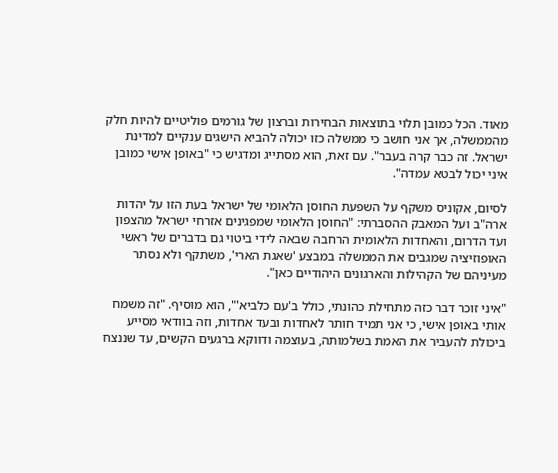מאוד. הכל כמובן תלוי בתוצאות הבחירות וברצון של גורמים פוליטיים להיות חלק מהממשלה, אך אני חושב כי ממשלה כזו יכולה להביא הישגים ענקיים למדינת ישראל. זה כבר קרה בעבר". עם זאת, הוא מסתייג ומדגיש כי "באופן אישי כמובן איני יכול לבטא עמדה".

לסיום, אקוניס משקף על השפעת החוסן הלאומי של ישראל בעת הזו על יהדות ארה"ב ועל המאבק ההסברתי: "החוסן הלאומי שמפגינים אזרחי ישראל מהצפון ועד הדרום, והאחדות הלאומית הרחבה שבאה לידי ביטוי גם בדברים של ראשי האופוזיציה שמגבים את הממשלה במבצע 'שאגת הארי', משתקף ולא נסתר מעיניהם של הקהילות והארגונים היהודיים כאן".

"איני זוכר דבר כזה מתחילת כהונתי, כולל ב'עם כלביא'", הוא מוסיף. "זה משמח אותי באופן אישי, כי אני תמיד חותר לאחדות ובעד אחדות, וזה בוודאי מסייע ביכולת להעביר את האמת בשלמותה, בעוצמה ודווקא ברגעים הקשים, עד שננצח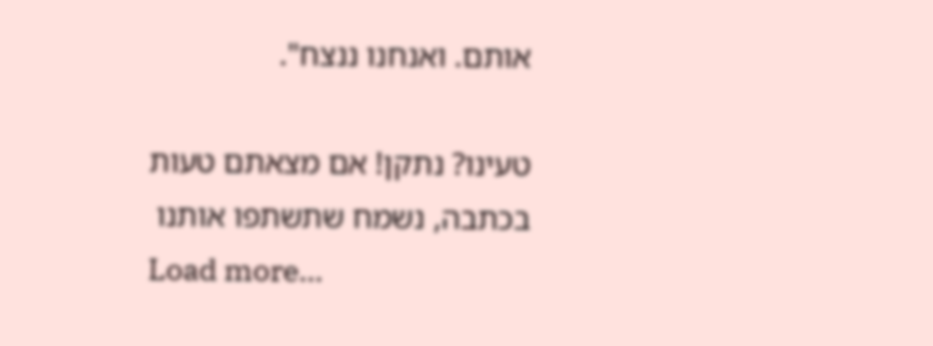אותם. ואנחנו ננצח".

טעינו? נתקן! אם מצאתם טעות בכתבה, נשמח שתשתפו אותנו
Load more...